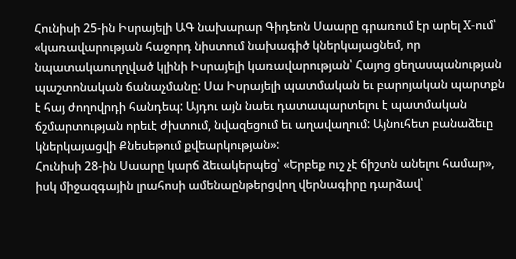Հունիսի 25-ին Իսրայելի ԱԳ նախարար Գիդեոն Սաարը գրառում էր արել X-ում՝ «կառավարության հաջորդ նիստում նախագիծ կներկայացնեմ, որ նպատակաուղղված կլինի Իսրայելի կառավարության՝ Հայոց ցեղասպանության պաշտոնական ճանաչմանը: Սա Իսրայելի պատմական եւ բարոյական պարտքն է հայ ժողովրդի հանդեպ: Այդու այն նաեւ դատապարտելու է պատմական ճշմարտության որեւէ ժխտում, նվազեցում եւ աղավաղում: Այնուհետ բանաձեւը կներկայացվի Քնեսեթում քվեարկության»:
Հունիսի 28-ին Սաարը կարճ ձեւակերպեց՝ «Երբեք ուշ չէ ճիշտն անելու համար», իսկ միջազգային լրահոսի ամենաընթերցվող վերնագիրը դարձավ՝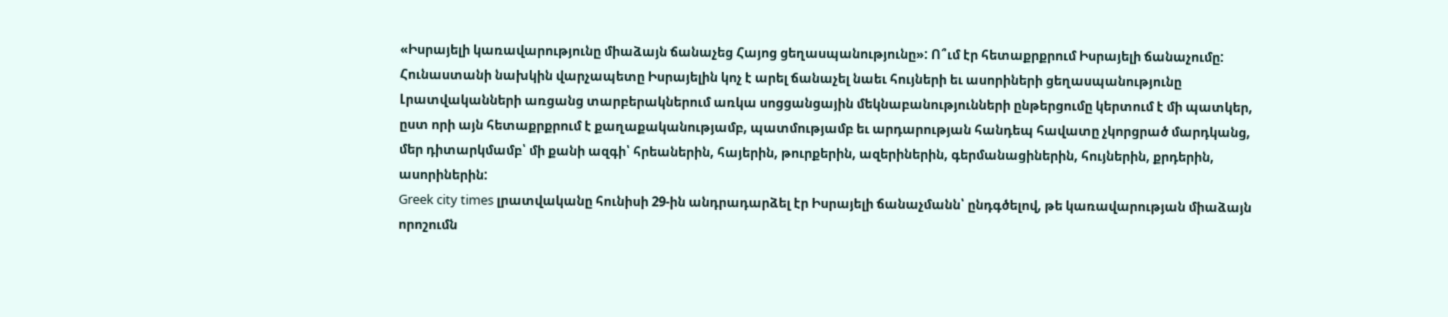«Իսրայելի կառավարությունը միաձայն ճանաչեց Հայոց ցեղասպանությունը»: Ո՞ւմ էր հետաքրքրում Իսրայելի ճանաչումը:
Հունաստանի նախկին վարչապետը Իսրայելին կոչ է արել ճանաչել նաեւ հույների եւ ասորիների ցեղասպանությունը
Լրատվականների առցանց տարբերակներում առկա սոցցանցային մեկնաբանությունների ընթերցումը կերտում է մի պատկեր, ըստ որի այն հետաքրքրում է քաղաքականությամբ, պատմությամբ եւ արդարության հանդեպ հավատը չկորցրած մարդկանց, մեր դիտարկմամբ՝ մի քանի ազգի՝ հրեաներին, հայերին, թուրքերին, ազերիներին, գերմանացիներին, հույներին, քրդերին, ասորիներին:
Greek city times լրատվականը հունիսի 29-ին անդրադարձել էր Իսրայելի ճանաչմանն՝ ընդգծելով, թե կառավարության միաձայն որոշումն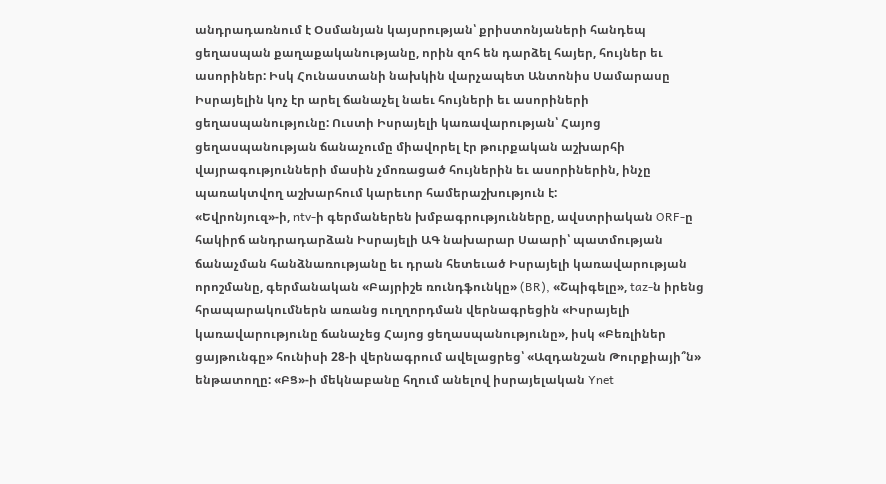անդրադառնում է Օսմանյան կայսրության՝ քրիստոնյաների հանդեպ ցեղասպան քաղաքականությանը, որին զոհ են դարձել հայեր, հույներ եւ ասորիներ: Իսկ Հունաստանի նախկին վարչապետ Անտոնիս Սամարասը Իսրայելին կոչ էր արել ճանաչել նաեւ հույների եւ ասորիների ցեղասպանությունը: Ուստի Իսրայելի կառավարության՝ Հայոց ցեղասպանության ճանաչումը միավորել էր թուրքական աշխարհի վայրագությունների մասին չմոռացած հույներին եւ ասորիներին, ինչը պառակտվող աշխարհում կարեւոր համերաշխություն է:
«Եվրոնյուզ»-ի, ntv-ի գերմաներեն խմբագրությունները, ավստրիական ORF-ը հակիրճ անդրադարձան Իսրայելի ԱԳ նախարար Սաարի՝ պատմության ճանաչման հանձնառությանը եւ դրան հետեւած Իսրայելի կառավարության որոշմանը, գերմանական «Բայրիշե ռունդֆունկը» (BR), «Շպիգելը», taz-ն իրենց հրապարակումներն առանց ուղղորդման վերնագրեցին «Իսրայելի կառավարությունը ճանաչեց Հայոց ցեղասպանությունը», իսկ «Բեռլիներ ցայթունգը» հունիսի 28-ի վերնագրում ավելացրեց՝ «Ազդանշան Թուրքիայի՞ն» ենթատողը: «ԲՑ»-ի մեկնաբանը հղում անելով իսրայելական Ynet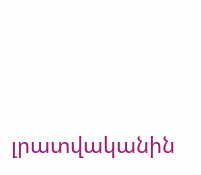լրատվականին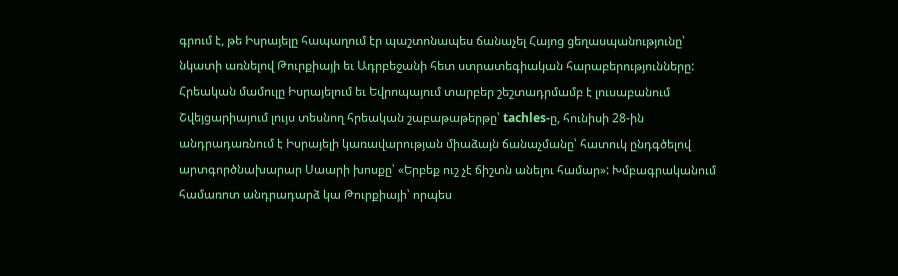գրում է, թե Իսրայելը հապաղում էր պաշտոնապես ճանաչել Հայոց ցեղասպանությունը՝ նկատի առնելով Թուրքիայի եւ Ադրբեջանի հետ ստրատեգիական հարաբերությունները:
Հրեական մամուլը Իսրայելում եւ Եվրոպայում տարբեր շեշտադրմամբ է լուսաբանում
Շվեյցարիայում լույս տեսնող հրեական շաբաթաթերթը՝ tachles-ը, հունիսի 28-ին անդրադառնում է Իսրայելի կառավարության միաձայն ճանաչմանը՝ հատուկ ընդգծելով արտգործնախարար Սաարի խոսքը՝ «Երբեք ուշ չէ ճիշտն անելու համար»: Խմբագրականում համառոտ անդրադարձ կա Թուրքիայի՝ որպես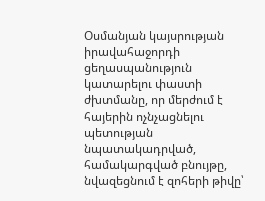Օսմանյան կայսրության իրավահաջորդի ցեղասպանություն կատարելու փաստի ժխտմանը, որ մերժում է հայերին ոչնչացնելու պետության նպատակադրված, համակարգված բնույթը, նվազեցնում է զոհերի թիվը՝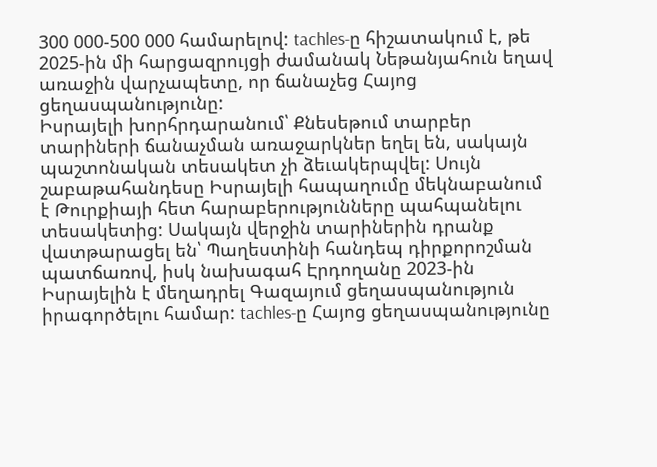300 000-500 000 համարելով: tachles-ը հիշատակում է, թե 2025-ին մի հարցազրույցի ժամանակ Նեթանյահուն եղավ առաջին վարչապետը, որ ճանաչեց Հայոց ցեղասպանությունը:
Իսրայելի խորհրդարանում՝ Քնեսեթում տարբեր տարիների ճանաչման առաջարկներ եղել են, սակայն պաշտոնական տեսակետ չի ձեւակերպվել: Սույն շաբաթահանդեսը Իսրայելի հապաղումը մեկնաբանում է Թուրքիայի հետ հարաբերությունները պահպանելու տեսակետից: Սակայն վերջին տարիներին դրանք վատթարացել են՝ Պաղեստինի հանդեպ դիրքորոշման պատճառով, իսկ նախագահ Էրդողանը 2023-ին Իսրայելին է մեղադրել Գազայում ցեղասպանություն իրագործելու համար: tachles-ը Հայոց ցեղասպանությունը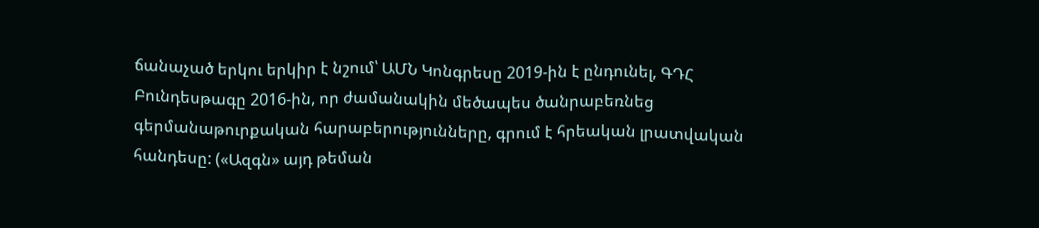ճանաչած երկու երկիր է նշում՝ ԱՄՆ Կոնգրեսը 2019-ին է ընդունել, ԳԴՀ Բունդեսթագը 2016-ին, որ ժամանակին մեծապես ծանրաբեռնեց գերմանաթուրքական հարաբերությունները, գրում է հրեական լրատվական հանդեսը: («Ազգն» այդ թեման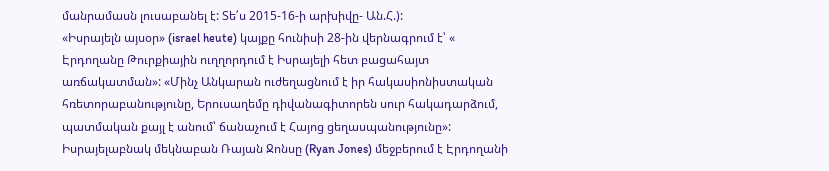մանրամասն լուսաբանել է: Տե՛ս 2015-16-ի արխիվը- Ան.Հ.):
«Իսրայելն այսօր» (israel heute) կայքը հունիսի 28-ին վերնագրում է՝ « Էրդողանը Թուրքիային ուղղորդում է Իսրայելի հետ բացահայտ առճակատման»: «Մինչ Անկարան ուժեղացնում է իր հակասիոնիստական հռետորաբանությունը, Երուսաղեմը դիվանագիտորեն սուր հակադարձում, պատմական քայլ է անում՝ ճանաչում է Հայոց ցեղասպանությունը»:
Իսրայելաբնակ մեկնաբան Ռայան Ջոնսը (Ryan Jones) մեջբերում է Էրդողանի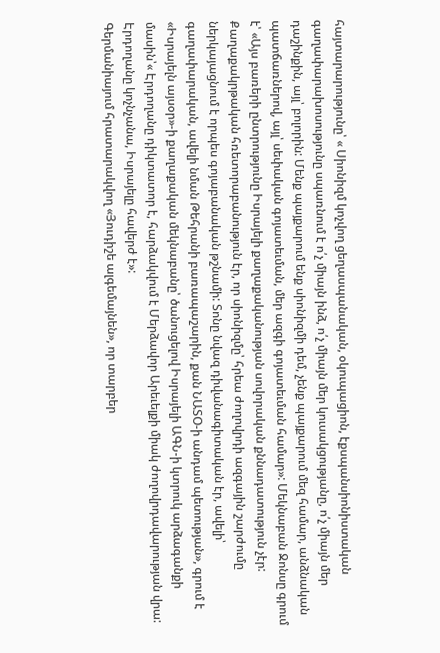հայտարարությունը՝ « Սիոնիզմ կոչվող ցեղասպանական, օկուպացիոն, էքսպանսիոնիստական գաղափարախոսությունը սպառնում է ո՛չ միայն ինձ, ո՛չ միայն մեր կուսակցությանը, ո՛չ միայն մեր դաշինքին, այլ՝ բոլորին: Մենք պայքարում ենք սիոնիզմի դեմ, չենք պայքարում մեզ համար, անձնական պատճառներով, այլ՝ սեփական գոյատեւման, մեր ազգի գոյատեւման համար»: Մեկնաբան Ջոնսը գրում է՝ «Այս բառերի ընտրությունը Իսրայելի քաղաքականության սովորական քննադատություն չէր: Քաղաքակրթական հռետորաբանություն էր, որ սիոնիզմը՝ հրեա ժողովրդի ազգային շարժումը ներկայացնում է որպես գոյաբանական թշնամի: Տոնը նվազ դիվանագիտական էր, ավելի՝ գաղափարական, ավելի նման Թեհրանի բառապաշարին, քան ՆԱՏՕ-ի անդամ պետության», գրում է «Իսրայելն այսօր»-ի քաղաքական մեկնաբանը՝ ծանուցելով Իսրայելի ԱԳՆ-ի կտրուկ արձագանքի մասին՝« Էրդողանը դիկտատոր է, հարձակվում է Մերձավոր Արեւելքի միակ ժողովրդավարության վրա: Էրդողանը կոչնչանա, Իսրայելը հավերժ է»:
Գերմանիայում հրատարակվող «Յուդիշե ալգեմայնեն», որ տարբեր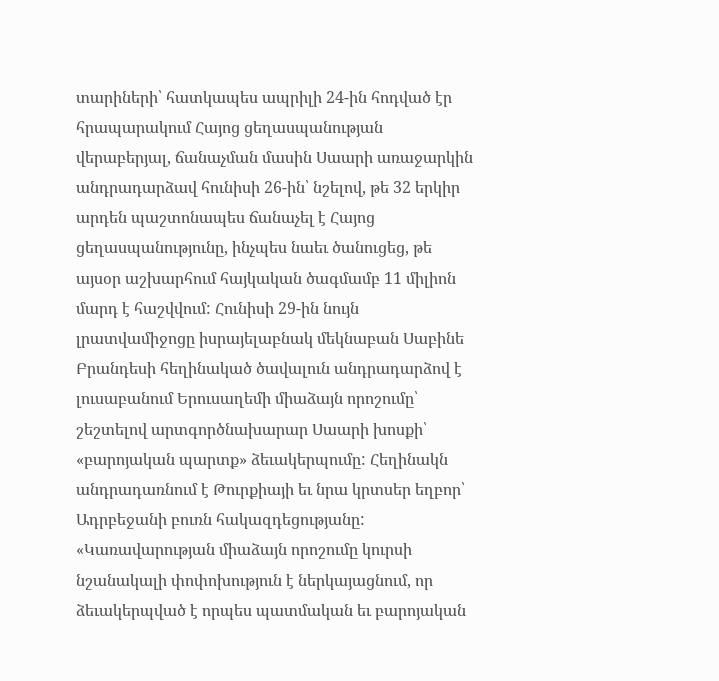տարիների՝ հատկապես ապրիլի 24-ին հոդված էր հրապարակում Հայոց ցեղասպանության վերաբերյալ, ճանաչման մասին Սաարի առաջարկին անդրադարձավ հունիսի 26-ին՝ նշելով, թե 32 երկիր արդեն պաշտոնապես ճանաչել է Հայոց ցեղասպանությունը, ինչպես նաեւ ծանուցեց, թե այսօր աշխարհում հայկական ծագմամբ 11 միլիոն մարդ է հաշվվում: Հունիսի 29-ին նույն լրատվամիջոցը իսրայելաբնակ մեկնաբան Սաբինե Բրանդեսի հեղինակած ծավալուն անդրադարձով է լուսաբանում Երուսաղեմի միաձայն որոշումը՝ շեշտելով արտգործնախարար Սաարի խոսքի՝ «բարոյական պարտք» ձեւակերպումը: Հեղինակն անդրադառնում է Թուրքիայի եւ նրա կրտսեր եղբոր՝ Ադրբեջանի բուռն հակազդեցությանը: «Կառավարության միաձայն որոշումը կուրսի նշանակալի փոփոխություն է ներկայացնում, որ ձեւակերպված է որպես պատմական եւ բարոյական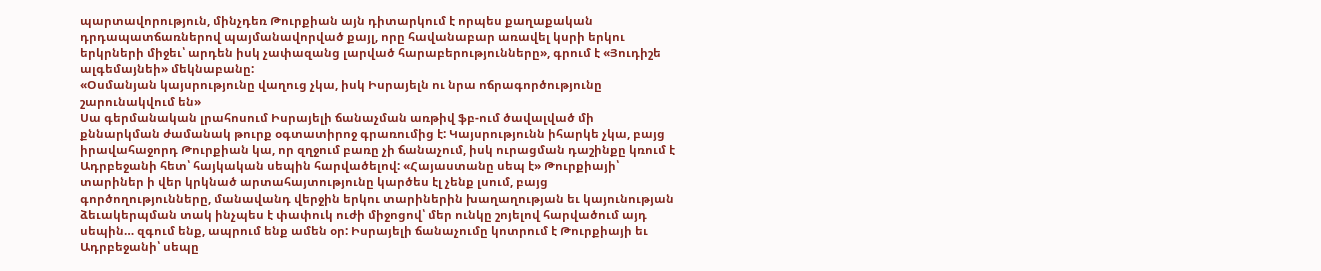պարտավորություն, մինչդեռ Թուրքիան այն դիտարկում է որպես քաղաքական դրդապատճառներով պայմանավորված քայլ, որը հավանաբար առավել կսրի երկու երկրների միջեւ՝ արդեն իսկ չափազանց լարված հարաբերությունները», գրում է «Յուդիշե ալգեմայնեի» մեկնաբանը:
«Օսմանյան կայսրությունը վաղուց չկա, իսկ Իսրայելն ու նրա ոճրագործությունը շարունակվում են»
Սա գերմանական լրահոսում Իսրայելի ճանաչման առթիվ ֆբ-ում ծավալված մի քննարկման ժամանակ թուրք օգտատիրոջ գրառումից է: Կայսրությունն իհարկե չկա, բայց իրավահաջորդ Թուրքիան կա, որ զղջում բառը չի ճանաչում, իսկ ուրացման դաշինքը կռում է Ադրբեջանի հետ՝ հայկական սեպին հարվածելով: «Հայաստանը սեպ է» Թուրքիայի՝ տարիներ ի վեր կրկնած արտահայտությունը կարծես էլ չենք լսում, բայց գործողությունները, մանավանդ վերջին երկու տարիներին խաղաղության եւ կայունության ձեւակերպման տակ ինչպես է փափուկ ուժի միջոցով՝ մեր ունկը շոյելով հարվածում այդ սեպին… զգում ենք, ապրում ենք ամեն օր: Իսրայելի ճանաչումը կոտրում է Թուրքիայի եւ Ադրբեջանի՝ սեպը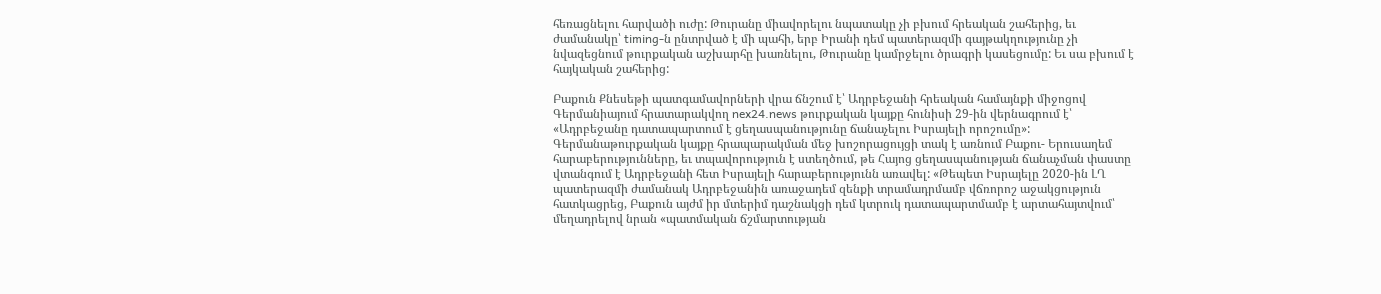հեռացնելու հարվածի ուժը: Թուրանը միավորելու նպատակը չի բխում հրեական շահերից, եւ ժամանակը՝ timing-ն ընտրված է մի պահի, երբ Իրանի դեմ պատերազմի գայթակղությունը չի նվազեցնում թուրքական աշխարհը խառնելու, Թուրանը կամրջելու ծրագրի կասեցումը: Եւ սա բխում է հայկական շահերից:

Բաքուն Քնեսեթի պատգամավորների վրա ճնշում է՝ Ադրբեջանի հրեական համայնքի միջոցով
Գերմանիայում հրատարակվող nex24.news թուրքական կայքը հունիսի 29-ին վերնագրում է՝ «Ադրբեջանը դատապարտում է ցեղասպանությունը ճանաչելու Իսրայելի որոշումը»: Գերմանաթուրքական կայքը հրապարակման մեջ խոշորացույցի տակ է առնում Բաքու- Երուսաղեմ հարաբերությունները, եւ տպավորություն է ստեղծում, թե Հայոց ցեղասպանության ճանաչման փաստը վտանգում է Ադրբեջանի հետ Իսրայելի հարաբերությունն առավել: «Թեպետ Իսրայելը 2020-ին ԼՂ պատերազմի ժամանակ Ադրբեջանին առաջադեմ զենքի տրամադրմամբ վճռորոշ աջակցություն հատկացրեց, Բաքուն այժմ իր մտերիմ դաշնակցի դեմ կտրուկ դատապարտմամբ է արտահայտվում՝ մեղադրելով նրան «պատմական ճշմարտության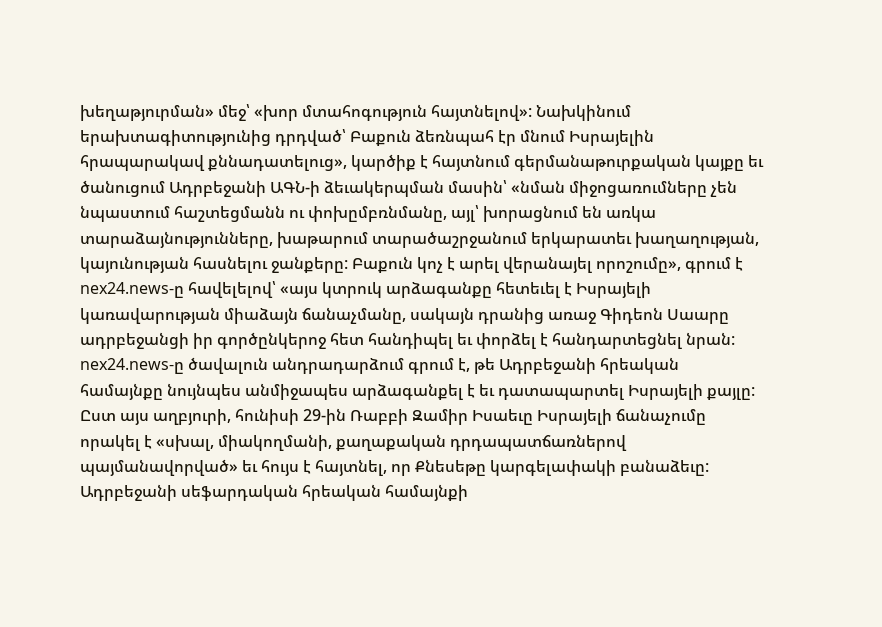խեղաթյուրման» մեջ՝ «խոր մտահոգություն հայտնելով»: Նախկինում երախտագիտությունից դրդված՝ Բաքուն ձեռնպահ էր մնում Իսրայելին հրապարակավ քննադատելուց», կարծիք է հայտնում գերմանաթուրքական կայքը եւ ծանուցում Ադրբեջանի ԱԳՆ-ի ձեւակերպման մասին՝ «նման միջոցառումները չեն նպաստում հաշտեցմանն ու փոխըմբռնմանը, այլ՝ խորացնում են առկա տարաձայնությունները, խաթարում տարածաշրջանում երկարատեւ խաղաղության, կայունության հասնելու ջանքերը: Բաքուն կոչ է արել վերանայել որոշումը», գրում է nex24.news-ը հավելելով՝ «այս կտրուկ արձագանքը հետեւել է Իսրայելի կառավարության միաձայն ճանաչմանը, սակայն դրանից առաջ Գիդեոն Սաարը ադրբեջանցի իր գործընկերոջ հետ հանդիպել եւ փորձել է հանդարտեցնել նրան: nex24.news-ը ծավալուն անդրադարձում գրում է, թե Ադրբեջանի հրեական համայնքը նույնպես անմիջապես արձագանքել է եւ դատապարտել Իսրայելի քայլը: Ըստ այս աղբյուրի, հունիսի 29-ին Ռաբբի Զամիր Իսաեւը Իսրայելի ճանաչումը որակել է «սխալ, միակողմանի, քաղաքական դրդապատճառներով պայմանավորված» եւ հույս է հայտնել, որ Քնեսեթը կարգելափակի բանաձեւը: Ադրբեջանի սեֆարդական հրեական համայնքի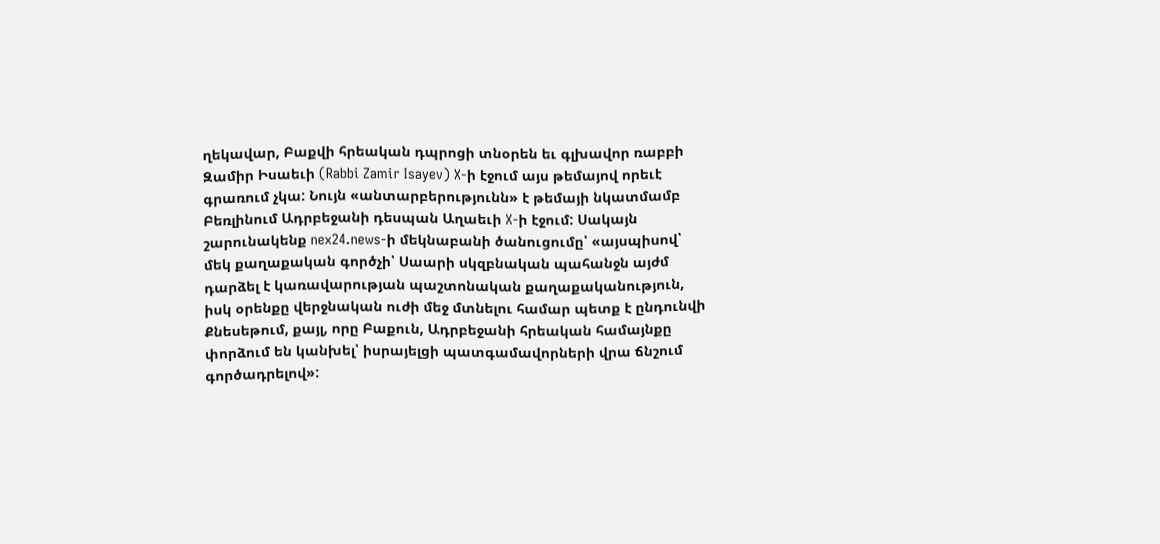ղեկավար, Բաքվի հրեական դպրոցի տնօրեն եւ գլխավոր ռաբբի Զամիր Իսաեւի (Rabbi Zamir Isayev) X-ի էջում այս թեմայով որեւէ գրառում չկա: Նույն «անտարբերությունն» է թեմայի նկատմամբ Բեռլինում Ադրբեջանի դեսպան Աղաեւի X-ի էջում: Սակայն շարունակենք nex24.news-ի մեկնաբանի ծանուցումը՝ «այսպիսով՝ մեկ քաղաքական գործչի՝ Սաարի սկզբնական պահանջն այժմ դարձել է կառավարության պաշտոնական քաղաքականություն, իսկ օրենքը վերջնական ուժի մեջ մտնելու համար պետք է ընդունվի Քնեսեթում, քայլ, որը Բաքուն, Ադրբեջանի հրեական համայնքը փորձում են կանխել՝ իսրայելցի պատգամավորների վրա ճնշում գործադրելով»: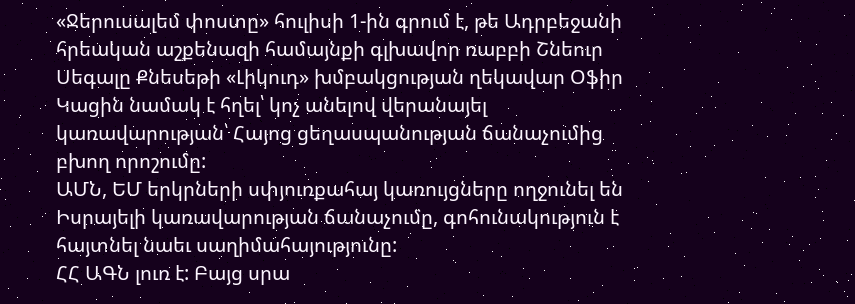«Ջերուսալեմ փոստը» հուլիսի 1-ին գրում է, թե Ադրբեջանի հրեական աշքենազի համայնքի գլխավոր ռաբբի Շնեուր Սեգալը Քնեսեթի «Լիկուդ» խմբակցության ղեկավար Օֆիր Կացին նամակ է հղել՝ կոչ անելով վերանայել կառավարության՝ Հայոց ցեղասպանության ճանաչումից բխող որոշումը:
ԱՄՆ, ԵՄ երկրների սփյուռքահայ կառույցները ողջունել են Իսրայելի կառավարության ճանաչումը, գոհունակություն է հայտնել նաեւ սաղիմահայությունը:
ՀՀ ԱԳՆ լուռ է: Բայց սրա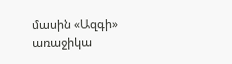մասին «Ազգի» առաջիկա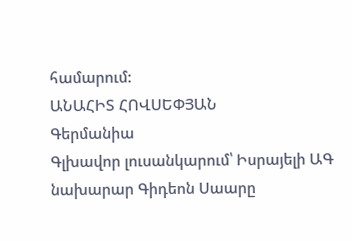համարում:
ԱՆԱՀԻՏ ՀՈՎՍԵՓՅԱՆ
Գերմանիա
Գլխավոր լուսանկարում՝ Իսրայելի ԱԳ նախարար Գիդեոն Սաարը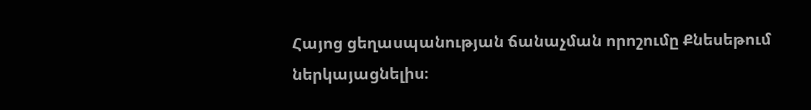Հայոց ցեղասպանության ճանաչման որոշումը Քնեսեթում ներկայացնելիս։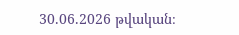30.06.2026 թվական։